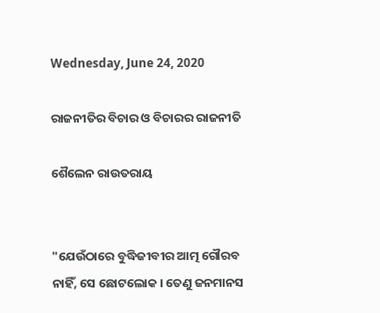Wednesday, June 24, 2020

ରାଜନୀତିର ବିଚାର ଓ ବିଚାରର ରାଜନୀତି

ଶୈଲେନ ରାଉତରାୟ


"ଯେଉଁଠାରେ ବୁଦ୍ଧିଜୀବୀର ଆତ୍ମ ଗୌରବ ନାହିଁ, ସେ ଛୋଟଲୋକ । ତେଣୁ ଜନମାନସ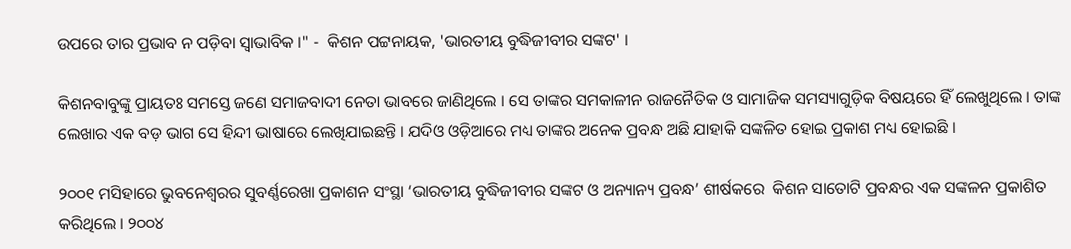ଉପରେ ତାର ପ୍ରଭାବ ନ ପଡ଼ିବା ସ୍ୱାଭାବିକ ।" -  କିଶନ ପଟ୍ଟନାୟକ, 'ଭାରତୀୟ ବୁଦ୍ଧିଜୀବୀର ସଙ୍କଟ' ।

କିଶନବାବୁଙ୍କୁ ପ୍ରାୟତଃ ସମସ୍ତେ ଜଣେ ସମାଜବାଦୀ ନେତା ଭାବରେ ଜାଣିଥିଲେ । ସେ ତାଙ୍କର ସମକାଳୀନ ରାଜନୈତିକ ଓ ସାମାଜିକ ସମସ୍ୟାଗୁଡ଼ିକ ବିଷୟରେ ହିଁ ଲେଖୁଥିଲେ । ତାଙ୍କ ଲେଖାର ଏକ ବଡ଼ ଭାଗ ସେ ହିନ୍ଦୀ ଭାଷାରେ ଲେଖିଯାଇଛନ୍ତି । ଯଦିଓ ଓଡ଼ିଆରେ ମଧ୍ୟ ତାଙ୍କର ଅନେକ ପ୍ରବନ୍ଧ ଅଛି ଯାହାକି ସଙ୍କଳିତ ହୋଇ ପ୍ରକାଶ ମଧ୍ୟ ହୋଇଛି ।

୨୦୦୧ ମସିହାରେ ଭୁବନେଶ୍ୱରର ସୁବର୍ଣ୍ଣରେଖା ପ୍ରକାଶନ ସଂସ୍ଥା ‘ଭାରତୀୟ ବୁଦ୍ଧିଜୀବୀର ସଙ୍କଟ ଓ ଅନ୍ୟାନ୍ୟ ପ୍ରବନ୍ଧ’ ଶୀର୍ଷକରେ  କିଶନ ସାତୋଟି ପ୍ରବନ୍ଧର ଏକ ସଙ୍କଳନ ପ୍ରକାଶିତ କରିଥିଲେ । ୨୦୦୪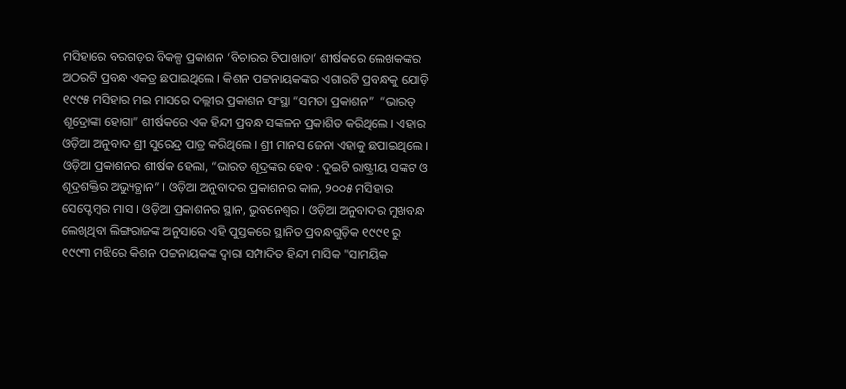ମସିହାରେ ବରଗଡ଼ର ବିକଳ୍ପ ପ୍ରକାଶନ ‘ବିଚାରର ଟିପାଖାତା’ ଶୀର୍ଷକରେ ଲେଖକଙ୍କର ଅଠରଟି ପ୍ରବନ୍ଧ ଏକତ୍ର ଛପାଇଥିଲେ । କିଶନ ପଟ୍ଟନାୟକଙ୍କର ଏଗାରଟି ପ୍ରବନ୍ଧକୁ ଯୋଡ଼ି ୧୯୯୫ ମସିହାର ମଇ ମାସରେ ଦଲ୍ଲୀର ପ୍ରକାଶନ ସଂସ୍ଥା “ସମତା ପ୍ରକାଶନ”  “ଭାରତ୍ ଶୂଦ୍ରୋଙ୍କା ହୋଗା” ଶୀର୍ଷକରେ ଏକ ହିନ୍ଦୀ ପ୍ରବନ୍ଧ ସଙ୍କଳନ ପ୍ରକାଶିତ କରିଥିଲେ । ଏହାର ଓଡ଼ିଆ ଅନୁବାଦ ଶ୍ରୀ ସୁରେନ୍ଦ୍ର ପାତ୍ର କରିଥିଲେ । ଶ୍ରୀ ମାନସ ଜେନା ଏହାକୁ ଛପାଇଥିଲେ । ଓଡ଼ିଆ ପ୍ରକାଶନର ଶୀର୍ଷକ ହେଲା, “ଭାରତ ଶୂଦ୍ରଙ୍କର ହେବ : ଦୁଇଟି ରାଷ୍ଟ୍ରୀୟ ସଙ୍କଟ ଓ ଶୂଦ୍ରଶକ୍ତିର ଅଭ୍ୟୁତ୍ଥାନ” । ଓଡ଼ିଆ ଅନୁବାଦର ପ୍ରକାଶନର କାଳ, ୨୦୦୫ ମସିହାର ସେପ୍ଟେମ୍ବର ମାସ । ଓଡ଼ିଆ ପ୍ରକାଶନର ସ୍ଥାନ, ଭୁବନେଶ୍ୱର । ଓଡ଼ିଆ ଅନୁବାଦର ମୁଖବନ୍ଧ ଲେଖିଥିବା ଲିଙ୍ଗରାଜଙ୍କ ଅନୁସାରେ ଏହି ପୁସ୍ତକରେ ସ୍ଥାନିତ ପ୍ରବନ୍ଧଗୁଡ଼ିକ ୧୯୯୧ ରୁ ୧୯୯୩ ମଝିରେ କିଶନ ପଟ୍ଟନାୟକଙ୍କ ଦ୍ୱାରା ସମ୍ପାଦିତ ହିନ୍ଦୀ ମାସିକ "ସାମୟିକ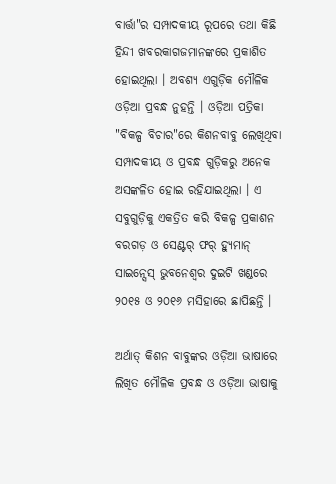ବାର୍ତ୍ତା"ର ସମ୍ପାଦକୀୟ ରୂପରେ ତଥା କିଛି ହିନ୍ଦୀ ଖବରକାଗଜମାନଙ୍କରେ ପ୍ରକାଶିତ ହୋଇଥିଲା । ଅବଶ୍ୟ ଏଗୁଡ଼ିକ ମୌଳିକ ଓଡ଼ିଆ ପ୍ରବନ୍ଧ ନୁହନ୍ତି । ଓଡ଼ିଆ ପତ୍ରିକା "ବିକଳ୍ପ ବିଚାର"ରେ କିଶନବାବୁ ଲେଖିଥିବା ସମ୍ପାଦକୀୟ ଓ ପ୍ରବନ୍ଧ ଗୁଡ଼ିକରୁ ଅନେକ ଅସଙ୍କଳିତ ହୋଇ ରହିଯାଇଥିଲା । ଏ ସବୁଗୁଡ଼ିକୁ ଏକତ୍ରିତ କରି ବିକଳ୍ପ ପ୍ରକାଶନ ବରଗଡ଼ ଓ ସେଣ୍ଟର୍ ଫର୍ ହ୍ୟୁମାନ୍ ସାଇନ୍ସେସ୍ ଭୁବନେଶ୍ୱର ଦୁଇଟି ଖଣ୍ଡରେ ୨୦୧୫ ଓ ୨୦୧୬ ମସିହାରେ ଛାପିଛନ୍ତି ।

ଅର୍ଥାତ୍ କିଶନ ବାବୁଙ୍କର ଓଡ଼ିଆ ଭାଷାରେ ଲିଖିତ ମୌଳିକ ପ୍ରବନ୍ଧ ଓ ଓଡ଼ିଆ ଭାଷାକୁ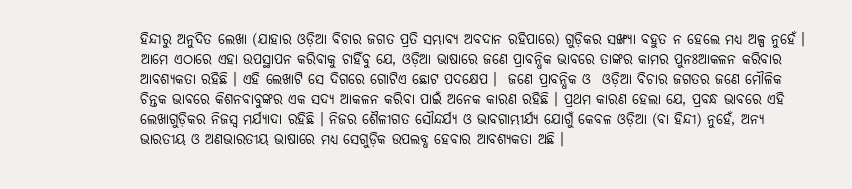ହିନ୍ଦୀରୁ ଅନୁଦିତ ଲେଖା (ଯାହାର ଓଡ଼ିଆ ବିଚାର ଜଗତ ପ୍ରତି ସମ୍ଭାବ୍ୟ ଅବଦାନ ରହିପାରେ) ଗୁଡ଼ିକର ସଙ୍ଖ୍ୟା ବହୁତ ନ ହେଲେ ମଧ୍ୟ ଅଳ୍ପ ନୁହେଁ । ଆମେ ଏଠାରେ ଏହା ଉପସ୍ଥାପନ କରିବାକୁ ଚାହିଁବୁ ଯେ, ଓଡ଼ିଆ ଭାଷାରେ ଜଣେ ପ୍ରାବନ୍ଧିକ ଭାବରେ ତାଙ୍କର କାମର ପୁନଃଆକଳନ କରିବାର ଆବଶ୍ୟକତା ରହିଛି । ଏହି ଲେଖାଟି ସେ ଦିଗରେ ଗୋଟିଏ ଛୋଟ ପଦକ୍ଷେପ ।  ଜଣେ ପ୍ରାବନ୍ଧିକ ଓ  ଓଡ଼ିଆ ବିଚାର ଜଗତର ଜଣେ ମୌଳିକ ଚିନ୍ତକ ଭାବରେ କିଶନବାବୁଙ୍କର ଏକ ସଦ୍ୟ ଆକଳନ କରିବା ପାଇଁ ଅନେକ କାରଣ ରହିଛି । ପ୍ରଥମ କାରଣ ହେଲା ଯେ, ପ୍ରବନ୍ଧ ଭାବରେ ଏହି ଲେଖାଗୁଡ଼ିକର ନିଜସ୍ୱ ମର୍ଯ୍ୟାଦା ରହିଛି । ନିଜର ଶୈଳୀଗତ ସୌନ୍ଦର୍ଯ୍ୟ ଓ ଭାବଗାମ୍ଭୀର୍ଯ୍ୟ ଯୋଗୁଁ କେବଳ ଓଡ଼ିଆ (ବା ହିନ୍ଦୀ) ନୁହେଁ, ଅନ୍ୟ ଭାରତୀୟ ଓ ଅଣଭାରତୀୟ ଭାଷାରେ ମଧ୍ୟ ସେଗୁଡ଼ିକ ଉପଲବ୍ଧ ହେବାର ଆବଶ୍ୟକତା ଅଛି ।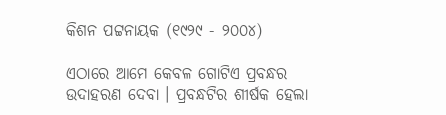କିଶନ ପଟ୍ଟନାୟକ (୧୯୨୯ - ୨୦୦୪)

ଏଠାରେ ଆମେ କେବଳ ଗୋଟିଏ ପ୍ରବନ୍ଧର ଉଦାହରଣ ଦେବା । ପ୍ରବନ୍ଧଟିର ଶୀର୍ଷକ ହେଲା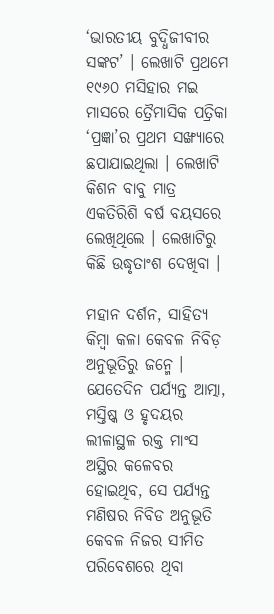‘ଭାରତୀୟ ବୁଦ୍ଧିଜୀବୀର ସଙ୍କଟ’ । ଲେଖାଟି ପ୍ରଥମେ ୧୯୬୦ ମସିହାର ମଇ ମାସରେ ତ୍ରୈମାସିକ ପତ୍ରିକା ‘ପ୍ରଜ୍ଞା’ର ପ୍ରଥମ ସଙ୍ଖ୍ୟାରେ ଛପାଯାଇଥିଲା । ଲେଖାଟି କିଶନ ବାବୁ ମାତ୍ର ଏକତିରିଶି ବର୍ଷ ବୟସରେ ଲେଖିଥିଲେ । ଲେଖାଟିରୁ କିଛି ଉଦ୍ଧୃତାଂଶ ଦେଖିବା ।

ମହାନ ଦର୍ଶନ, ସାହିତ୍ୟ କିମ୍ବା କଳା କେବଳ ନିବିଡ଼ ଅନୁଭୂତିରୁ ଜନ୍ମେ । ଯେତେଦିନ ପର୍ଯ୍ୟନ୍ତ ଆତ୍ମା, ମସ୍ତିଷ୍କ ଓ ହୃଦୟର ଲୀଳାସ୍ଥଳ ରକ୍ତ ମାଂସ ଅସ୍ଥିର କଳେବର ହୋଇଥିବ, ସେ ପର୍ଯ୍ୟନ୍ତ ମଣିଷର ନିବିଡ ଅନୁଭୂତି କେବଳ ନିଜର ସୀମିତ ପରିବେଶରେ ଥିବା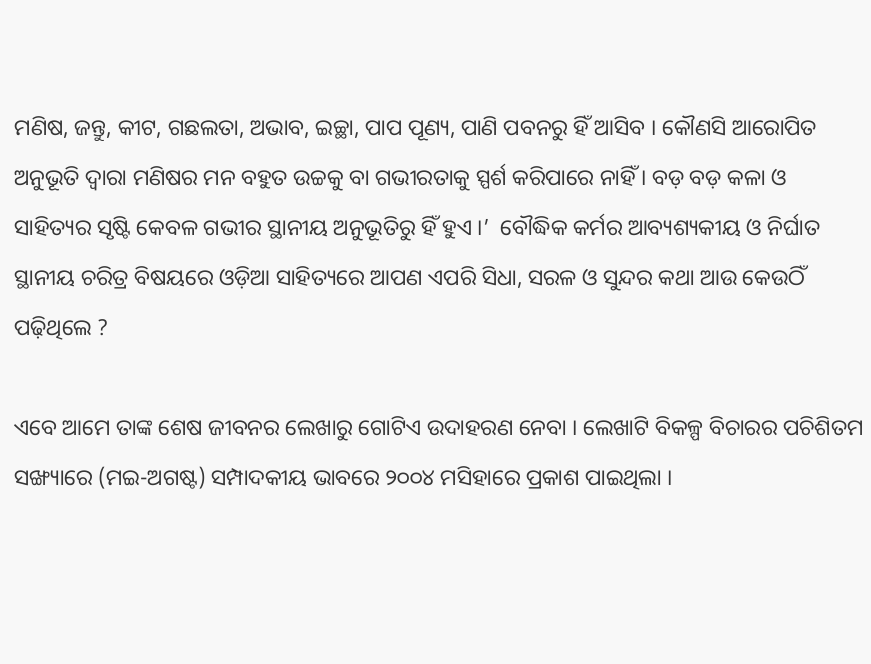ମଣିଷ, ଜନ୍ତୁ, କୀଟ, ଗଛଲତା, ଅଭାବ, ଇଚ୍ଛା, ପାପ ପୂଣ୍ୟ, ପାଣି ପବନରୁ ହିଁ ଆସିବ । କୌଣସି ଆରୋପିତ ଅନୁଭୂତି ଦ୍ୱାରା ମଣିଷର ମନ ବହୁତ ଉଚ୍ଚକୁ ବା ଗଭୀରତାକୁ ସ୍ପର୍ଶ କରିପାରେ ନାହିଁ । ବଡ଼ ବଡ଼ କଳା ଓ ସାହିତ୍ୟର ସୃଷ୍ଟି କେବଳ ଗଭୀର ସ୍ଥାନୀୟ ଅନୁଭୂତିରୁ ହିଁ ହୁଏ ।’  ବୌଦ୍ଧିକ କର୍ମର ଆବ୍ୟଶ୍ୟକୀୟ ଓ ନିର୍ଘାତ ସ୍ଥାନୀୟ ଚରିତ୍ର ବିଷୟରେ ଓଡ଼ିଆ ସାହିତ୍ୟରେ ଆପଣ ଏପରି ସିଧା, ସରଳ ଓ ସୁନ୍ଦର କଥା ଆଉ କେଉଠିଁ ପଢ଼ିଥିଲେ ?

ଏବେ ଆମେ ତାଙ୍କ ଶେଷ ଜୀବନର ଲେଖାରୁ ଗୋଟିଏ ଉଦାହରଣ ନେବା । ଲେଖାଟି ବିକଳ୍ପ ବିଚାରର ପଚିଶିତମ ସଙ୍ଖ୍ୟାରେ (ମଇ-ଅଗଷ୍ଟ) ସମ୍ପାଦକୀୟ ଭାବରେ ୨୦୦୪ ମସିହାରେ ପ୍ରକାଶ ପାଇଥିଲା ।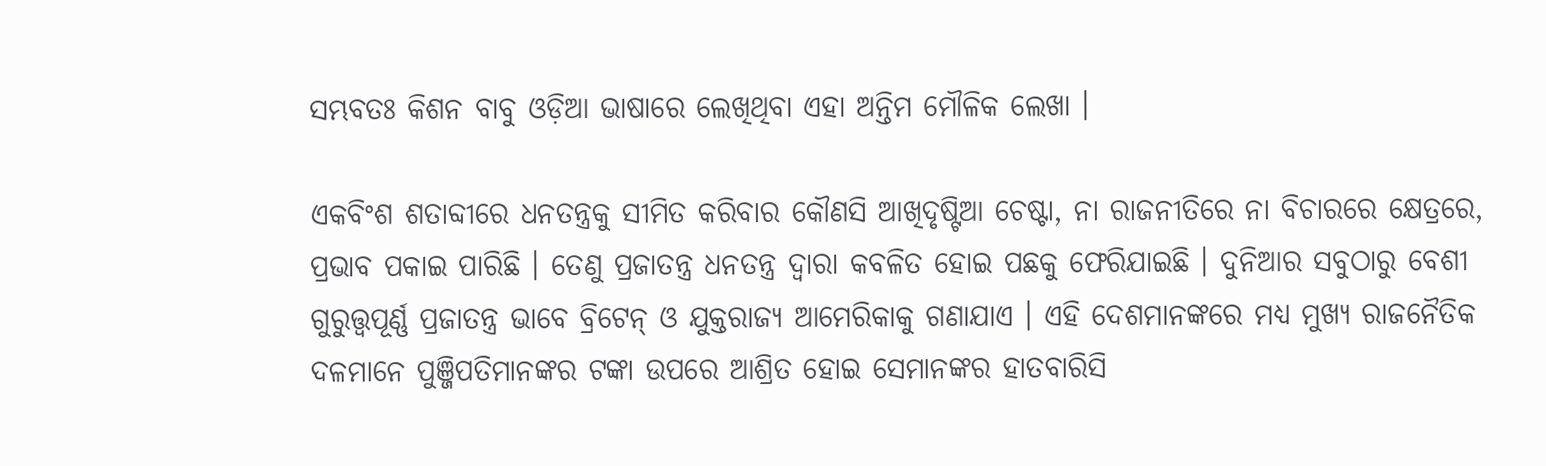ସମ୍ଭବତଃ କିଶନ ବାବୁ ଓଡ଼ିଆ ଭାଷାରେ ଲେଖିଥିବା ଏହା ଅନ୍ତିମ ମୌଳିକ ଲେଖା ।

ଏକବିଂଶ ଶତାବ୍ଦୀରେ ଧନତନ୍ତ୍ରକୁ ସୀମିତ କରିବାର କୌଣସି ଆଖିଦୃଷ୍ଟିଆ ଚେଷ୍ଟା, ନା ରାଜନୀତିରେ ନା ବିଚାରରେ କ୍ଷେତ୍ରରେ, ପ୍ରଭାବ ପକାଇ ପାରିଛି । ତେଣୁ ପ୍ରଜାତନ୍ତ୍ର ଧନତନ୍ତ୍ର ଦ୍ୱାରା କବଳିତ ହୋଇ ପଛକୁ ଫେରିଯାଇଛି । ଦୁନିଆର ସବୁଠାରୁ ବେଶୀ ଗୁରୁତ୍ତ୍ୱପୂର୍ଣ୍ଣ ପ୍ରଜାତନ୍ତ୍ର ଭାବେ ବ୍ରିଟେନ୍ ଓ ଯୁକ୍ତରାଜ୍ୟ ଆମେରିକାକୁ ଗଣାଯାଏ । ଏହି ଦେଶମାନଙ୍କରେ ମଧ୍ୟ ମୁଖ୍ୟ ରାଜନୈତିକ ଦଳମାନେ ପୁଞ୍ଜିପତିମାନଙ୍କର ଟଙ୍କା ଉପରେ ଆଶ୍ରିତ ହୋଇ ସେମାନଙ୍କର ହାତବାରିସି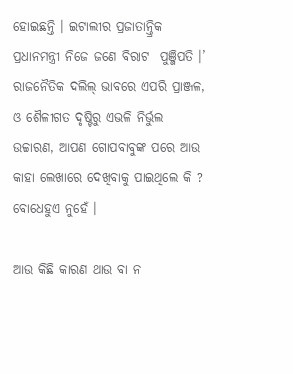ହୋଇଛନ୍ତି । ଇଟାଲୀର ପ୍ରଜାତାନ୍ତ୍ରିକ ପ୍ରଧାନମନ୍ତ୍ରୀ ନିଜେ ଜଣେ ବିରାଟ  ପୁଞ୍ଜିପତି ।’ ରାଜନୈତିକ ଦଲିଲ୍ ଭାବରେ ଏପରି ପ୍ରାଞ୍ଜଳ, ଓ ଶୈଳୀଗତ ଦୃଷ୍ଟିରୁ ଏଭଳି ନିର୍ଭୁଲ ଉଚ୍ଚାରଣ, ଆପଣ ଗୋପବାବୁଙ୍କ ପରେ ଆଉ କାହା ଲେଖାରେ ଦେଖିବାକୁ ପାଇଥିଲେ କି ? ବୋଧେହୁଏ ନୁହେଁ ।

ଆଉ କିଛି କାରଣ ଥାଉ ବା ନ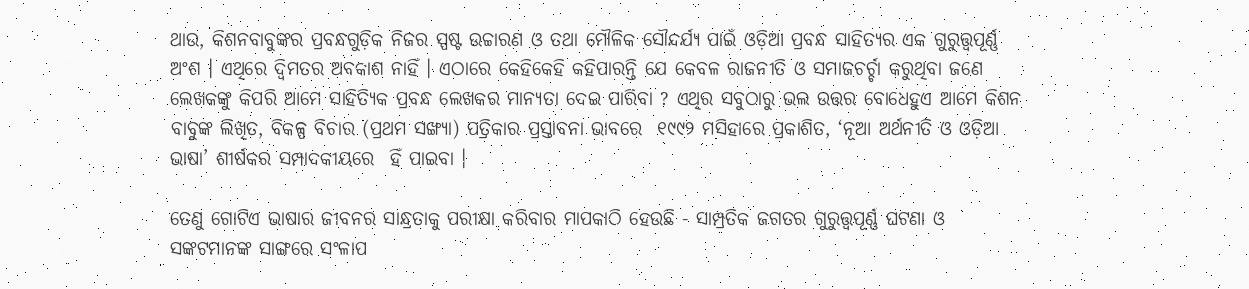ଥାଉ, କିଶନବାବୁଙ୍କର ପ୍ରବନ୍ଧଗୁଡ଼ିକ ନିଜର ସ୍ପଷ୍ଟ ଉଚ୍ଚାରଣ ଓ ତଥା ମୌଳିକ ସୌନ୍ଦର୍ଯ୍ୟ ପାଇଁ ଓଡ଼ିଆ ପ୍ରବନ୍ଧ ସାହିତ୍ୟର ଏକ ଗୁରୁତ୍ତ୍ୱପୂର୍ଣ୍ଣ ଅଂଶ । ଏଥିରେ ଦ୍ୱିମତର ଅବକାଶ ନାହିଁ । ଏଠାରେ କେହିକେହି କହିପାରନ୍ତି ଯେ କେବଳ ରାଜନୀତି ଓ ସମାଜଚର୍ଚ୍ଚା କରୁଥିବା ଜଣେ ଲେଖକଙ୍କୁ କିପରି ଆମେ ସାହିତ୍ୟିକ ପ୍ରବନ୍ଧ ଲେଖକର ମାନ୍ୟତା ଦେଇ ପାରିବା ? ଏଥିର ସବୁଠାରୁ ଭଲ ଉତ୍ତର ବୋଧେହୁଏ ଆମେ କିଶନ ବାବୁଙ୍କ ଲିଖିତ, ବିକଳ୍ପ ବିଚାର (ପ୍ରଥମ ସଙ୍ଖ୍ୟା) ପତ୍ରିକାର ପ୍ରସ୍ତାବନା ଭାବରେ  ୧୯୯୨ ମସିହାରେ ପ୍ରକାଶିତ, ‘ନୂଆ ଅର୍ଥନୀତି ଓ ଓଡ଼ିଆ ଭାଷା’ ଶୀର୍ଷକର ସମ୍ପାଦକୀୟରେ  ହିଁ ପାଇବା ।

ତେଣୁ ଗୋଟିଏ ଭାଷାର ଜୀବନର ସାନ୍ଧ୍ରତାକୁ ପରୀକ୍ଷା କରିବାର ମାପକାଠି ହେଉଛି - ସାମ୍ପ୍ରତିକ ଜଗତର ଗୁରୁତ୍ତ୍ୱପୂର୍ଣ୍ଣ ଘଟଣା ଓ ସଙ୍କଟମାନଙ୍କ ସାଙ୍ଗରେ ସଂଳାପ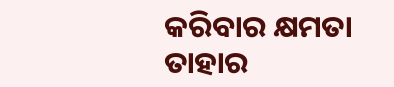କରିବାର କ୍ଷମତା ତାହାର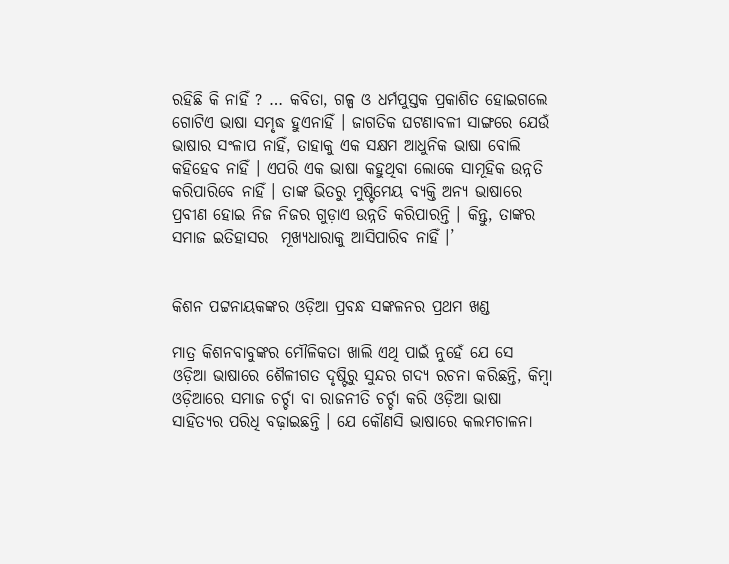ରହିଛି କି ନାହିଁ ? … କବିତା, ଗଳ୍ପ ଓ ଧର୍ମପୁସ୍ତକ ପ୍ରକାଶିତ ହୋଇଗଲେ ଗୋଟିଏ ଭାଷା ସମୃଦ୍ଧ ହୁଏନାହିଁ । ଜାଗତିକ ଘଟଣାବଳୀ ସାଙ୍ଗରେ ଯେଉଁ ଭାଷାର ସଂଳାପ ନାହିଁ, ତାହାକୁ ଏକ ସକ୍ଷମ ଆଧୁନିକ ଭାଷା ବୋଲି କହିହେବ ନାହିଁ । ଏପରି ଏକ ଭାଷା କହୁଥିବା ଲୋକେ ସାମୂହିକ ଉନ୍ନତି କରିପାରିବେ ନାହିଁ । ତାଙ୍କ ଭିତରୁ ମୁଷ୍ଟିମେୟ ବ୍ୟକ୍ତି ଅନ୍ୟ ଭାଷାରେ ପ୍ରବୀଣ ହୋଇ ନିଜ ନିଜର ଗୁଡ଼ାଏ ଉନ୍ନତି କରିପାରନ୍ତି । କିନ୍ତୁ, ତାଙ୍କର ସମାଜ ଇତିହାସର  ମୂଖ୍ୟଧାରାକୁ ଆସିପାରିବ ନାହିଁ ।’


କିଶନ ପଟ୍ଟନାୟକଙ୍କର ଓଡ଼ିଆ ପ୍ରବନ୍ଧ ସଙ୍କଳନର ପ୍ରଥମ ଖଣ୍ଡ

ମାତ୍ର କିଶନବାବୁଙ୍କର ମୌଳିକତା ଖାଲି ଏଥି ପାଇଁ ନୁହେଁ ଯେ ସେ ଓଡ଼ିଆ ଭାଷାରେ ଶୈଳୀଗତ ଦୃଷ୍ଟିରୁ ସୁନ୍ଦର ଗଦ୍ୟ ରଚନା କରିଛନ୍ତି, କିମ୍ବା ଓଡ଼ିଆରେ ସମାଜ ଚର୍ଚ୍ଚା ବା ରାଜନୀତି ଚର୍ଚ୍ଚା କରି ଓଡ଼ିଆ ଭାଷା ସାହିତ୍ୟର ପରିଧି ବଢ଼ାଇଛନ୍ତି । ଯେ କୌଣସି ଭାଷାରେ କଲମଚାଳନା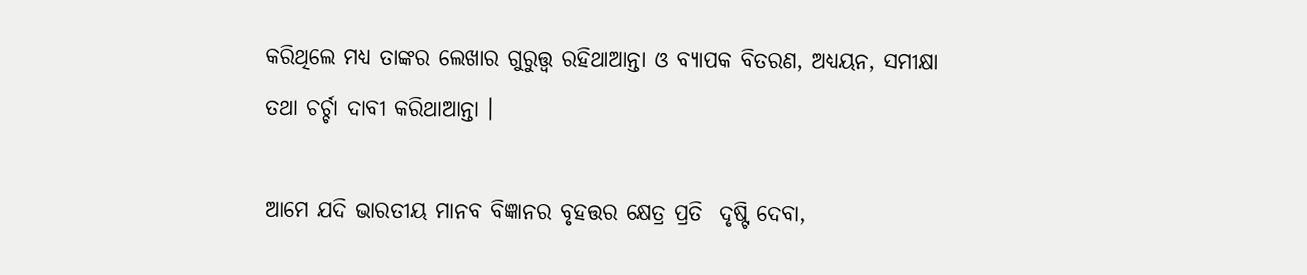କରିଥିଲେ ମଧ୍ୟ ତାଙ୍କର ଲେଖାର ଗୁରୁତ୍ତ୍ୱ ରହିଥାଆନ୍ତା ଓ ବ୍ୟାପକ ବିତରଣ, ଅଧ୍ୟୟନ, ସମୀକ୍ଷା ତଥା ଚର୍ଚ୍ଚା ଦାବୀ କରିଥାଆନ୍ତା ।

ଆମେ ଯଦି ଭାରତୀୟ ମାନବ ବିଜ୍ଞାନର ବୃହତ୍ତର କ୍ଷେତ୍ର ପ୍ରତି  ଦୃଷ୍ଟି ଦେବା,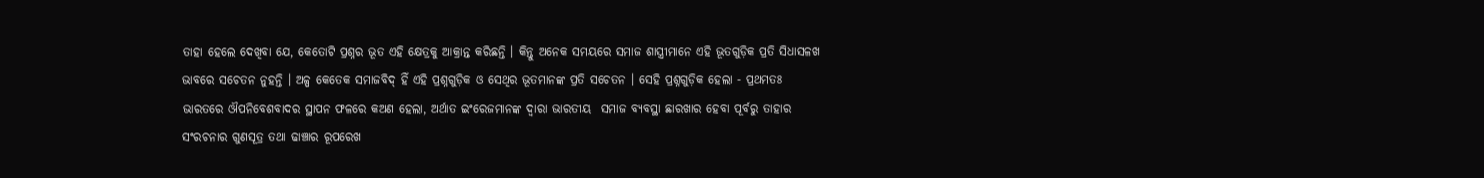ତାହା ହେଲେ ଦେଖିବା ଯେ, କେତୋଟି ପ୍ରଶ୍ନର ଭୂତ ଏହି କ୍ଷେତ୍ରକୁ ଆକ୍ରାନ୍ତ କରିଛନ୍ତି । କିନ୍ତୁ ଅନେକ ସମୟରେ ସମାଜ ଶାସ୍ତ୍ରୀମାନେ ଏହି ଭୂତଗୁଡ଼ିକ ପ୍ରତି ସିଧାସଳଖ ଭାବରେ ସଚେତନ ନୁହନ୍ତି । ଅଳ୍ପ କେତେକ ସମାଜବିଦ୍ ହିଁ ଏହି ପ୍ରଶ୍ନଗୁଡ଼ିକ ଓ ସେଥିର ଭୂତମାନଙ୍କ ପ୍ରତି ସଚେତନ । ସେହି ପ୍ରଶ୍ନଗୁଡ଼ିକ ହେଲା - ପ୍ରଥମତଃ ଭାରତରେ ଔପନିବେଶବାଦର ସ୍ଥାପନ ଫଳରେ କଅଣ ହେଲା, ଅର୍ଥାତ ଇଂରେଜମାନଙ୍କ ଦ୍ୱାରା ଭାରତୀୟ  ସମାଜ ବ୍ୟବସ୍ଥା ଛାରଖାର ହେବା ପୂର୍ବରୁ ତାହାର ସଂରଚନାର ଗୁଣସୂତ୍ର ତଥା ଢାଞ୍ଚାର ରୂପରେଖ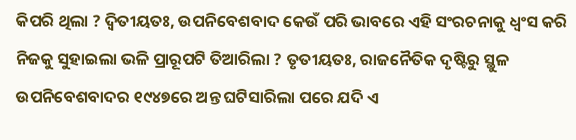କିପରି ଥିଲା ? ଦ୍ୱିତୀୟତଃ, ଉପନିବେଶବାଦ କେଉଁ ପରି ଭାବରେ ଏହି ସଂରଚନାକୁ ଧ୍ୱଂସ କରି ନିଜକୁ ସୁହାଇଲା ଭଳି ପ୍ରାରୂପଟି ତିଆରିଲା ? ତୃତୀୟତଃ, ରାଜନୈତିକ ଦୃଷ୍ଟିରୁ ସ୍ଥୁଳ ଉପନିବେଶବାଦର ୧୯୪୭ରେ ଅନ୍ତ ଘଟିସାରିଲା ପରେ ଯଦି ଏ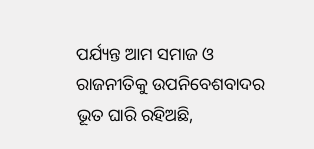ପର୍ଯ୍ୟନ୍ତ ଆମ ସମାଜ ଓ ରାଜନୀତିକୁ ଉପନିବେଶବାଦର ଭୂତ ଘାରି ରହିଅଛି,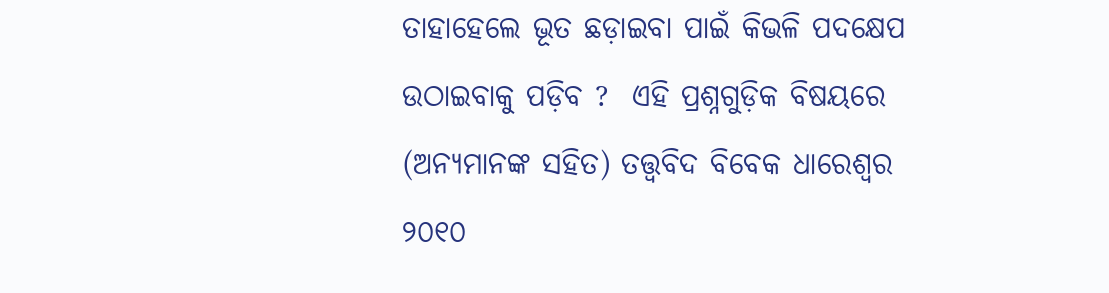ତାହାହେଲେ ଭୂତ ଛଡ଼ାଇବା ପାଇଁ କିଭଳି ପଦକ୍ଷେପ ଉଠାଇବାକୁ ପଡ଼ିବ ?  ଏହି ପ୍ରଶ୍ନଗୁଡ଼ିକ ବିଷୟରେ (ଅନ୍ୟମାନଙ୍କ ସହିତ) ତତ୍ତ୍ୱବିଦ ବିବେକ ଧାରେଶ୍ୱର ୨୦୧୦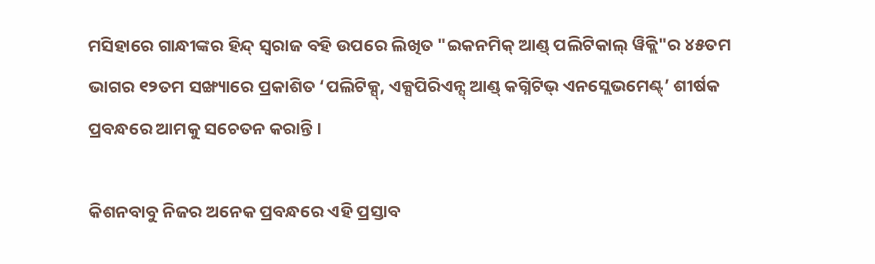ମସିହାରେ ଗାନ୍ଧୀଙ୍କର ହିନ୍ଦ୍ ସ୍ୱରାଜ ବହି ଉପରେ ଲିଖିତ "ଇକନମିକ୍ ଆଣ୍ଡ୍ ପଲିଟିକାଲ୍ ୱିକ୍ଲି"ର ୪୫ତମ ଭାଗର ୧୨ତମ ସଙ୍ଖ୍ୟାରେ ପ୍ରକାଶିତ ‘ପଲିଟିକ୍ସ୍, ଏକ୍ସପିରିଏନ୍ସ୍ ଆଣ୍ଡ୍ କଗ୍ନିଟିଭ୍ ଏନସ୍ଲେଭମେଣ୍ଟ୍’ ଶୀର୍ଷକ ପ୍ରବନ୍ଧରେ ଆମକୁ ସଚେତନ କରାନ୍ତି ।

କିଶନବାବୁ ନିଜର ଅନେକ ପ୍ରବନ୍ଧରେ ଏହି ପ୍ରସ୍ତାବ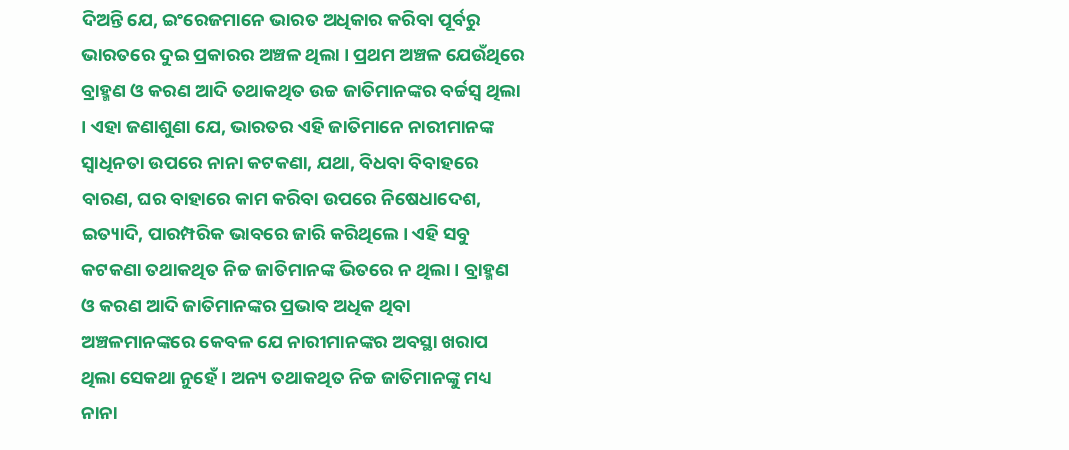ଦିଅନ୍ତି ଯେ, ଇଂରେଜମାନେ ଭାରତ ଅଧିକାର କରିବା ପୂର୍ବରୁ ଭାରତରେ ଦୁଇ ପ୍ରକାରର ଅଞ୍ଚଳ ଥିଲା । ପ୍ରଥମ ଅଞ୍ଚଳ ଯେଉଁଥିରେ  ବ୍ରାହ୍ମଣ ଓ କରଣ ଆଦି ତଥାକଥିତ ଉଚ୍ଚ ଜାତିମାନଙ୍କର ବର୍ଚ୍ଚସ୍ୱ ଥିଲା । ଏହା ଜଣାଶୁଣା ଯେ, ଭାରତର ଏହି ଜାତିମାନେ ନାରୀମାନଙ୍କ ସ୍ୱାଧିନତା ଉପରେ ନାନା କଟକଣା, ଯଥା, ବିଧବା ବିବାହରେ ବାରଣ, ଘର ବାହାରେ କାମ କରିବା ଉପରେ ନିଷେଧାଦେଶ, ଇତ୍ୟାଦି, ପାରମ୍ପରିକ ଭାବରେ ଜାରି କରିଥିଲେ । ଏହି ସବୁ କଟକଣା ତଥାକଥିତ ନିଚ୍ଚ ଜାତିମାନଙ୍କ ଭିତରେ ନ ଥିଲା । ବ୍ରାହ୍ମଣ ଓ କରଣ ଆଦି ଜାତିମାନଙ୍କର ପ୍ରଭାବ ଅଧିକ ଥିବା ଅଞ୍ଚଳମାନଙ୍କରେ କେବଳ ଯେ ନାରୀମାନଙ୍କର ଅବସ୍ଥା ଖରାପ ଥିଲା ସେକଥା ନୁହେଁ । ଅନ୍ୟ ତଥାକଥିତ ନିଚ୍ଚ ଜାତିମାନଙ୍କୁ ମଧ୍ୟ ନାନା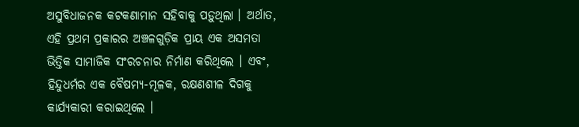ଅସୁବିଧାଜନକ କଟକଣାମାନ ସହିବାକୁ ପଡ଼ୁଥିଲା । ଅର୍ଥାତ, ଏହି ପ୍ରଥମ ପ୍ରକାରର ଅଞ୍ଚଳଗୁଡ଼ିକ ପ୍ରାୟ ଏକ ଅସମତା ଭିତ୍ତିକ ସାମାଜିକ ସଂରଚନାର ନିର୍ମାଣ କରିଥିଲେ । ଏବଂ, ହିନ୍ଦୁଧର୍ମର ଏକ ବୈଷମ୍ୟ-ମୂଳକ, ରକ୍ଷଣଶୀଳ ଦିଗକୁ କାର୍ଯ୍ୟକାରୀ କରାଇଥିଲେ ।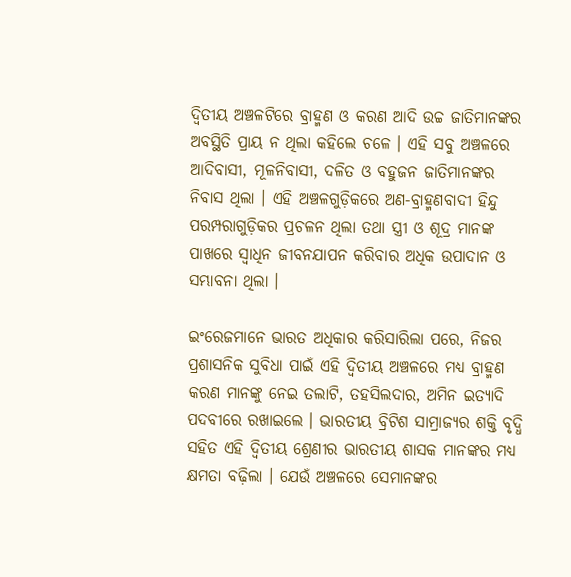ଦ୍ୱିତୀୟ ଅଞ୍ଚଳଟିରେ ବ୍ରାହ୍ମଣ ଓ କରଣ ଆଦି ଉଚ୍ଚ ଜାତିମାନଙ୍କର ଅବସ୍ଥିତି ପ୍ରାୟ ନ ଥିଲା କହିଲେ ଚଳେ । ଏହି ସବୁ ଅଞ୍ଚଳରେ  ଆଦିବାସୀ, ମୂଳନିବାସୀ, ଦଳିତ ଓ ବହୁଜନ ଜାତିମାନଙ୍କର ନିବାସ ଥିଲା । ଏହି ଅଞ୍ଚଳଗୁଡ଼ିକରେ ଅଣ-ବ୍ରାହ୍ମଣବାଦୀ ହିନ୍ଦୁ ପରମ୍ପରାଗୁଡ଼ିକର ପ୍ରଚଳନ ଥିଲା ତଥା ସ୍ତ୍ରୀ ଓ ଶୂଦ୍ର ମାନଙ୍କ ପାଖରେ ସ୍ୱାଧିନ ଜୀବନଯାପନ କରିବାର ଅଧିକ ଉପାଦାନ ଓ ସମ୍ଭାବନା ଥିଲା ।

ଇଂରେଜମାନେ ଭାରତ ଅଧିକାର କରିସାରିଲା ପରେ, ନିଜର ପ୍ରଶାସନିକ ସୁବିଧା ପାଇଁ ଏହି ଦ୍ୱିତୀୟ ଅଞ୍ଚଳରେ ମଧ୍ୟ ବ୍ରାହ୍ମଣ କରଣ ମାନଙ୍କୁ ନେଇ ତଲାଟି, ତହସିଲଦାର, ଅମିନ ଇତ୍ୟାଦି ପଦବୀରେ ରଖାଇଲେ । ଭାରତୀୟ ବ୍ରିଟିଶ ସାମ୍ରାଜ୍ୟର ଶକ୍ତି ବୃଦ୍ଧି ସହିତ ଏହି ଦ୍ୱିତୀୟ ଶ୍ରେଣୀର ଭାରତୀୟ ଶାସକ ମାନଙ୍କର ମଧ୍ୟ କ୍ଷମତା ବଢ଼ିଲା । ଯେଉଁ ଅଞ୍ଚଳରେ ସେମାନଙ୍କର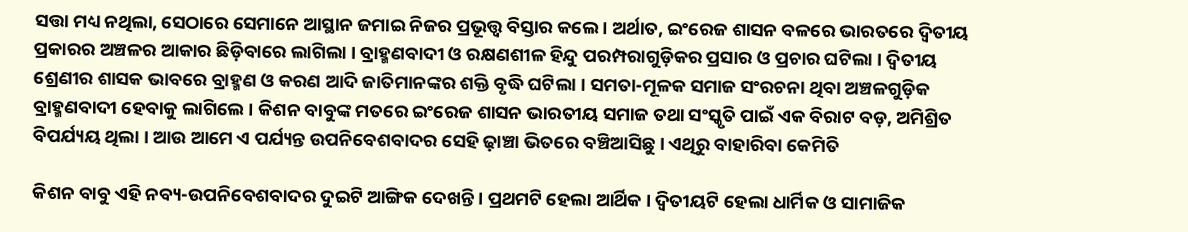ସତ୍ତା ମଧ୍ୟ ନଥିଲା, ସେଠାରେ ସେମାନେ ଆସ୍ଥାନ ଜମାଇ ନିଜର ପ୍ରଭୂତ୍ତ୍ୱ ବିସ୍ତାର କଲେ । ଅର୍ଥାତ, ଇଂରେଜ ଶାସନ ବଳରେ ଭାରତରେ ଦ୍ୱିତୀୟ ପ୍ରକାରର ଅଞ୍ଚଳର ଆକାର ଛିଡ଼ିବାରେ ଲାଗିଲା । ବ୍ରାହ୍ମଣବାଦୀ ଓ ରକ୍ଷଣଶୀଳ ହିନ୍ଦୁ ପରମ୍ପରାଗୁଡ଼ିକର ପ୍ରସାର ଓ ପ୍ରଚାର ଘଟିଲା । ଦ୍ୱିତୀୟ ଶ୍ରେଣୀର ଶାସକ ଭାବରେ ବ୍ରାହ୍ମଣ ଓ କରଣ ଆଦି ଜାତିମାନଙ୍କର ଶକ୍ତି ବୃଦ୍ଧି ଘଟିଲା । ସମତା-ମୂଳକ ସମାଜ ସଂରଚନା ଥିବା ଅଞ୍ଚଳଗୁଡ଼ିକ ବ୍ରାହ୍ମଣବାଦୀ ହେବାକୁ ଲାଗିଲେ । କିଶନ ବାବୁଙ୍କ ମତରେ ଇଂରେଜ ଶାସନ ଭାରତୀୟ ସମାଜ ତଥା ସଂସ୍କୃତି ପାଇଁ ଏକ ବିରାଟ ବଡ଼, ଅମିଶ୍ରିତ ବିପର୍ଯ୍ୟୟ ଥିଲା । ଆଉ ଆମେ ଏ ପର୍ଯ୍ୟନ୍ତ ଉପନିବେଶବାଦର ସେହି ଢ଼ାଞ୍ଚା ଭିତରେ ବଞ୍ଚିଆସିଛୁ । ଏଥିରୁ ବାହାରିବା କେମିତି

କିଶନ ବାବୁ ଏହି ନବ୍ୟ-ଉପନିବେଶବାଦର ଦୁଇଟି ଆଙ୍ଗିକ ଦେଖନ୍ତି । ପ୍ରଥମଟି ହେଲା ଆର୍ଥିକ । ଦ୍ୱିତୀୟଟି ହେଲା ଧାର୍ମିକ ଓ ସାମାଜିକ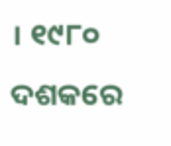। ୧୯୮୦ ଦଶକରେ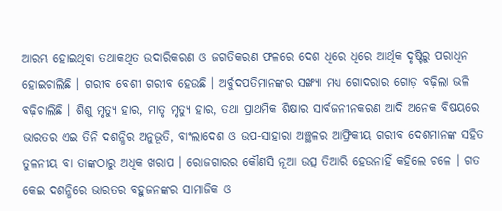ଆରମ୍ଭ ହୋଇଥିବା ତଥାକଥିତ ଉଦାରିକରଣ ଓ ଜଗତିକରଣ ଫଳରେ ଦେଶ ଧିରେ ଧିରେ ଆର୍ଥିକ ଦୃଷ୍ଟିରୁ ପରାଧିନ ହୋଇଚାଲିଛି । ଗରୀବ ବେଶୀ ଗରୀବ ହେଉଛି । ଅର୍ବୁଦପତିମାନଙ୍କର ସଙ୍ଖ୍ୟା ମଧ୍ୟ ଗୋଦରାର ଗୋଡ଼ ବଢ଼ିଲା ଭଳି ବଢ଼ିଚାଲିଛି । ଶିଶୁ ମୃତ୍ୟୁ ହାର, ମାତୃ ମୃତ୍ୟୁ ହାର, ତଥା ପ୍ରାଥମିକ ଶିକ୍ଷାର ସାର୍ବଜନୀନକରଣ ଆଦି ଅନେକ ବିଷୟରେ ଭାରତର ଏଇ ତିନି ଦଶନ୍ଧିର ଅନୁଭୂତି, ବାଂଲାଦେଶ ଓ ଉପ-ସାହାରା ଅଞ୍ଛଳର ଆଫ୍ରିକୀୟ ଗରୀବ ଦେଶମାନଙ୍କ ସହିତ ତୁଳନୀୟ ବା ତାଙ୍କଠାରୁ ଅଧିକ ଖରାପ । ରୋଜଗାରର କୌଣସି ନୂଆ ଉତ୍ସ ତିଆରି ହେଉନାହିଁ କହିଲେ ଚଳେ । ଗତ କେଇ ଦଶନ୍ଧିରେ ଭାରତର ବହୁଜନଙ୍କର ସାମାଜିକ ଓ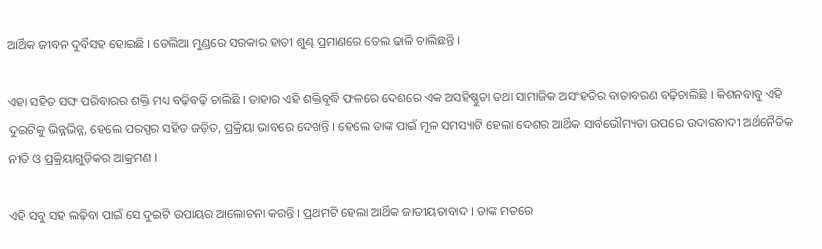ଆର୍ଥିକ ଜୀବନ ଦୁର୍ବିସହ ହୋଇଛି । ତେଲିଆ ମୁଣ୍ଡରେ ସରକାର ହାତୀ ଶୁଣ୍ଢ ପ୍ରମାଣରେ ତେଲ ଢାଳି ଚାଲିଛନ୍ତି ।

ଏହା ସହିତ ସଙ୍ଘ ପରିବାରର ଶକ୍ତି ମଧ୍ୟ ବଢ଼ିବଢ଼ି ଚାଲିଛି । ତାହାର ଏହି ଶକ୍ତିବୃଦ୍ଧି ଫଳରେ ଦେଶରେ ଏକ ଅସହିଷ୍ଣୁତା ତଥା ସାମାଜିକ ଅସଂହତିର ବାତାବରଣ ବଢ଼ିଚାଲିଛି । କିଶନବାବୁ ଏହି ଦୁଇଟିକୁ ଭିନ୍ନଭିନ୍ନ, ହେଲେ ପରସ୍ପର ସହିତ ଜଡ଼ିତ, ପ୍ରକ୍ରିୟା ଭାବରେ ଦେଖନ୍ତି । ହେଲେ ତାଙ୍କ ପାଇଁ ମୂଳ ସମସ୍ୟାଟି ହେଲା ଦେଶର ଆର୍ଥିକ ସାର୍ବଭୌମ୍ୟତା ଉପରେ ଉଦାରବାଦୀ ଅର୍ଥନୈତିକ ନୀତି ଓ ପ୍ରକ୍ରିୟାଗୁଡ଼ିକର ଆକ୍ରମଣ ।

ଏହି ସବୁ ସହ ଲଢ଼ିବା ପାଇଁ ସେ ଦୁଇଟି ଉପାୟର ଆଲୋଚନା କରନ୍ତି । ପ୍ରଥମଟି ହେଲା ଆର୍ଥିକ ଜାତୀୟତାବାଦ । ତାଙ୍କ ମତରେ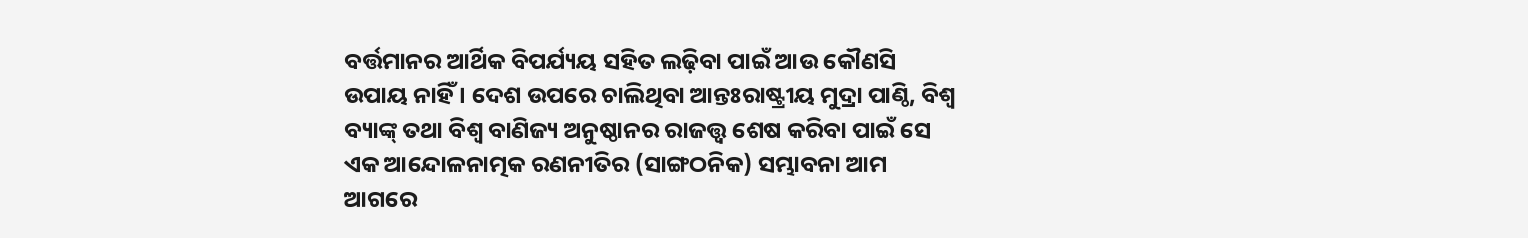ବର୍ତ୍ତମାନର ଆର୍ଥିକ ବିପର୍ଯ୍ୟୟ ସହିତ ଲଢ଼ିବା ପାଇଁ ଆଉ କୌଣସି ଉପାୟ ନାହିଁ । ଦେଶ ଉପରେ ଚାଲିଥିବା ଆନ୍ତଃରାଷ୍ଟ୍ରୀୟ ମୁଦ୍ରା ପାଣ୍ଠି, ବିଶ୍ୱ ବ୍ୟାଙ୍କ୍ ତଥା ବିଶ୍ୱ ବାଣିଜ୍ୟ ଅନୁଷ୍ଠାନର ରାଜତ୍ତ୍ୱ ଶେଷ କରିବା ପାଇଁ ସେ ଏକ ଆନ୍ଦୋଳନାତ୍ମକ ରଣନୀତିର (ସାଙ୍ଗଠନିକ) ସମ୍ଭାବନା ଆମ ଆଗରେ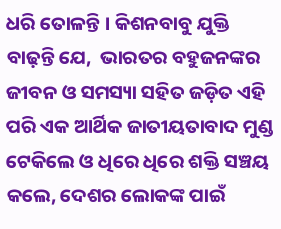ଧରି ତୋଳନ୍ତି । କିଶନବାବୁ ଯୁକ୍ତି ବାଢ଼ନ୍ତି ଯେ,  ଭାରତର ବହୁଜନଙ୍କର ଜୀବନ ଓ ସମସ୍ୟା ସହିତ ଜଡ଼ିତ ଏହି ପରି ଏକ ଆର୍ଥିକ ଜାତୀୟତାବାଦ ମୁଣ୍ଡ ଟେକିଲେ ଓ ଧିରେ ଧିରେ ଶକ୍ତି ସଞ୍ଚୟ କଲେ, ଦେଶର ଲୋକଙ୍କ ପାଇଁ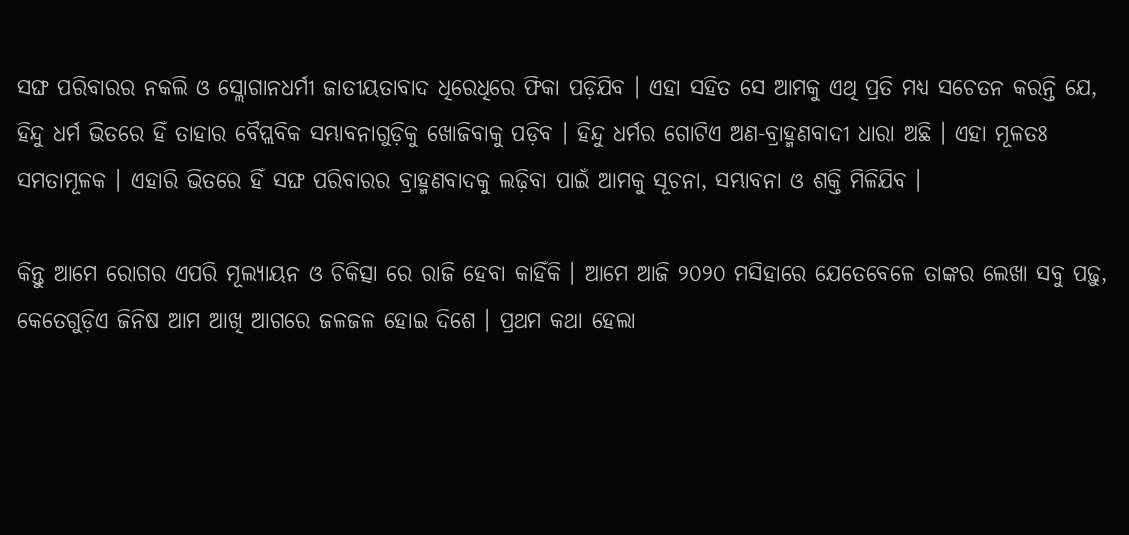ସଙ୍ଘ ପରିବାରର ନକଲି ଓ ସ୍ଲୋଗାନଧର୍ମୀ ଜାତୀୟତାବାଦ ଧିରେଧିରେ ଫିକା ପଡ଼ିଯିବ । ଏହା ସହିତ ସେ ଆମକୁ ଏଥି ପ୍ରତି ମଧ୍ୟ ସଚେତନ କରନ୍ତି ଯେ, ହିନ୍ଦୁ ଧର୍ମ ଭିତରେ ହିଁ ତାହାର ବୈପ୍ଲବିକ ସମ୍ଭାବନାଗୁଡ଼ିକୁ ଖୋଜିବାକୁ ପଡ଼ିବ । ହିନ୍ଦୁ ଧର୍ମର ଗୋଟିଏ ଅଣ-ବ୍ରାହ୍ମଣବାଦୀ ଧାରା ଅଛି । ଏହା ମୂଳତଃ ସମତାମୂଳକ । ଏହାରି ଭିତରେ ହିଁ ସଙ୍ଘ ପରିବାରର ବ୍ରାହ୍ମଣବାଦକୁ ଲଢ଼ିବା ପାଇଁ ଆମକୁ ସୂଚନା, ସମ୍ଭାବନା ଓ ଶକ୍ତି ମିଳିଯିବ ।

କିନ୍ତୁ ଆମେ ରୋଗର ଏପରି ମୂଲ୍ୟାୟନ ଓ ଚିକିତ୍ସା ରେ ରାଜି ହେବା କାହିଁକି । ଆମେ ଆଜି ୨୦୨୦ ମସିହାରେ ଯେତେବେଳେ ତାଙ୍କର ଲେଖା ସବୁ ପଢ଼ୁ, କେତେଗୁଡ଼ିଏ ଜିନିଷ ଆମ ଆଖି ଆଗରେ ଜଳଜଳ ହୋଇ ଦିଶେ । ପ୍ରଥମ କଥା ହେଲା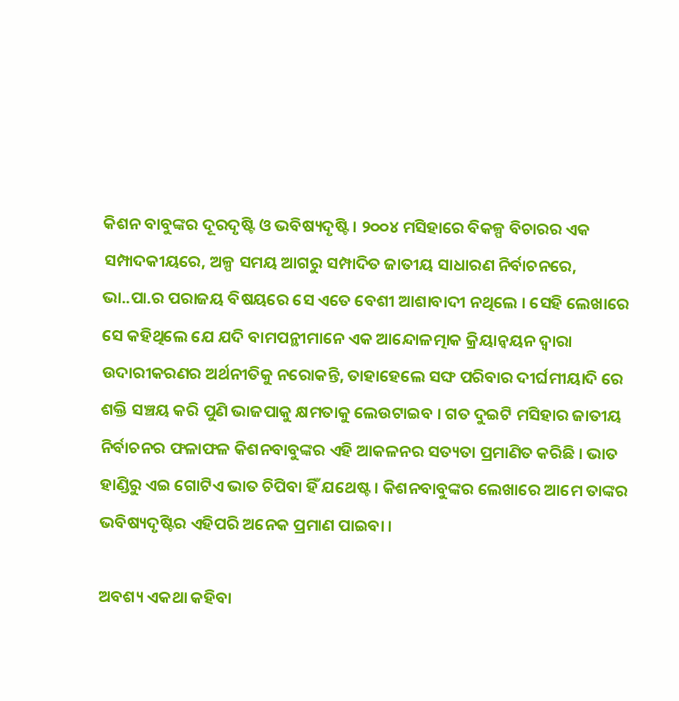କିଶନ ବାବୁଙ୍କର ଦୂରଦୃଷ୍ଟି ଓ ଭବିଷ୍ୟଦୃଷ୍ଟି । ୨୦୦୪ ମସିହାରେ ବିକଳ୍ପ ବିଚାରର ଏକ ସମ୍ପାଦକୀୟରେ, ଅଳ୍ପ ସମୟ ଆଗରୁ ସମ୍ପାଦିତ ଜାତୀୟ ସାଧାରଣ ନିର୍ବାଚନରେ, ଭା..ପା.ର ପରାଜୟ ବିଷୟରେ ସେ ଏତେ ବେଶୀ ଆଶାବାଦୀ ନଥିଲେ । ସେହି ଲେଖାରେ ସେ କହିଥିଲେ ଯେ ଯଦି ବାମପନ୍ଥୀମାନେ ଏକ ଆନ୍ଦୋଳତ୍ମାକ କ୍ରିୟାନ୍ୱୟନ ଦ୍ୱାରା ଉଦାରୀକରଣର ଅର୍ଥନୀତିକୁ ନରୋକନ୍ତି, ତାହାହେଲେ ସଙ୍ଘ ପରିବାର ଦୀର୍ଘମୀୟାଦି ରେ ଶକ୍ତି ସଞ୍ଚୟ କରି ପୁଣି ଭାଜପାକୁ କ୍ଷମତାକୁ ଲେଉଟାଇବ । ଗତ ଦୁଇଟି ମସିହାର ଜାତୀୟ ନିର୍ବାଚନର ଫଳାଫଳ କିଶନବାବୁଙ୍କର ଏହି ଆକଳନର ସତ୍ୟତା ପ୍ରମାଣିତ କରିଛି । ଭାତ ହାଣ୍ଡିରୁ ଏଇ ଗୋଟିଏ ଭାତ ଚିପିବା ହିଁ ଯଥେଷ୍ଟ । କିଶନବାବୁଙ୍କର ଲେଖାରେ ଆମେ ତାଙ୍କର ଭବିଷ୍ୟଦୃଷ୍ଟିର ଏହିପରି ଅନେକ ପ୍ରମାଣ ପାଇବା ।

ଅବଶ୍ୟ ଏକଥା କହିବା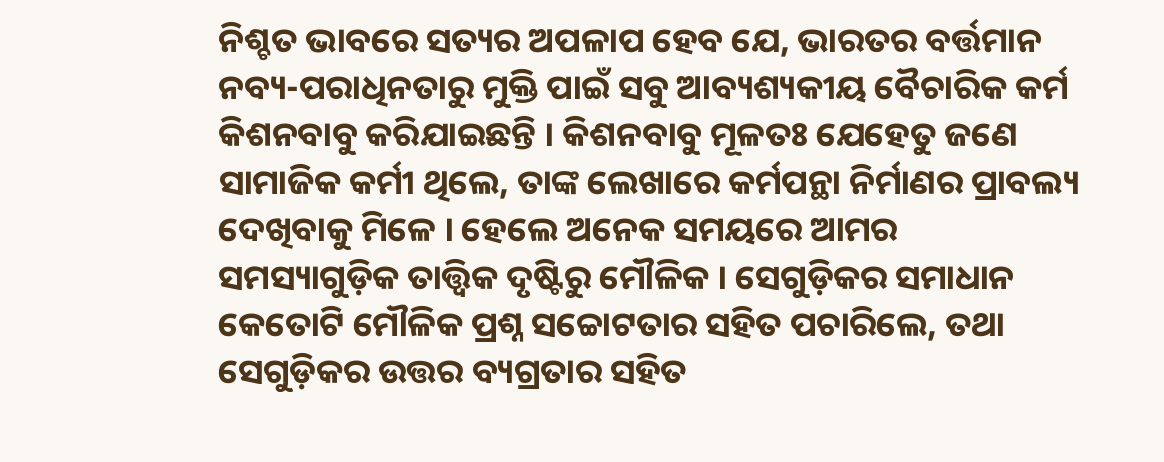ନିଶ୍ଚତ ଭାବରେ ସତ୍ୟର ଅପଳାପ ହେବ ଯେ, ଭାରତର ବର୍ତ୍ତମାନ ନବ୍ୟ-ପରାଧିନତାରୁ ମୁକ୍ତି ପାଇଁ ସବୁ ଆବ୍ୟଶ୍ୟକୀୟ ବୈଚାରିକ କର୍ମ କିଶନବାବୁ କରିଯାଇଛନ୍ତି । କିଶନବାବୁ ମୂଳତଃ ଯେହେତୁ ଜଣେ ସାମାଜିକ କର୍ମୀ ଥିଲେ, ତାଙ୍କ ଲେଖାରେ କର୍ମପନ୍ଥା ନିର୍ମାଣର ପ୍ରାବଲ୍ୟ ଦେଖିବାକୁ ମିଳେ । ହେଲେ ଅନେକ ସମୟରେ ଆମର ସମସ୍ୟାଗୁଡ଼ିକ ତାତ୍ତ୍ୱିକ ଦୃଷ୍ଟିରୁ ମୌଳିକ । ସେଗୁଡ଼ିକର ସମାଧାନ କେତୋଟି ମୌଳିକ ପ୍ରଶ୍ନ ସଚ୍ଚୋଟତାର ସହିତ ପଚାରିଲେ, ତଥା ସେଗୁଡ଼ିକର ଉତ୍ତର ବ୍ୟଗ୍ରତାର ସହିତ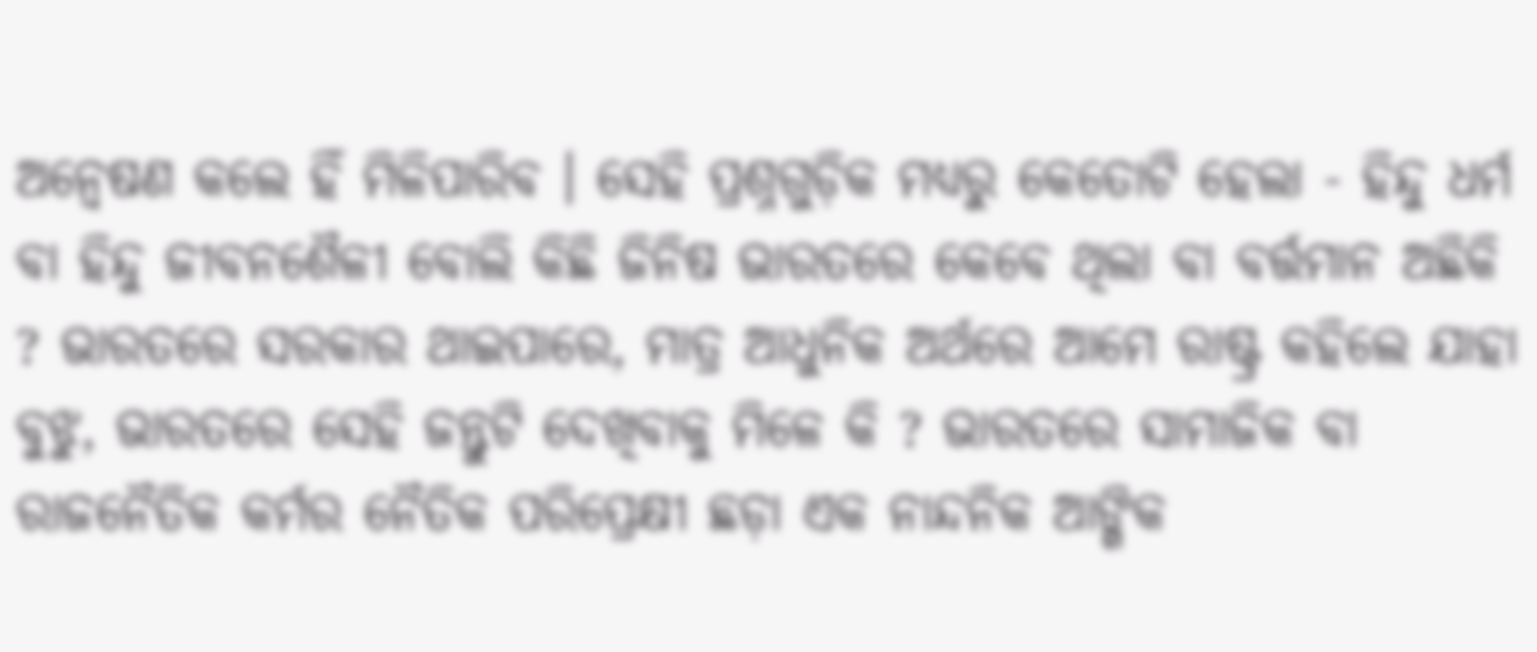ଅନ୍ୱେଷଣ କଲେ ହିଁ ମିଳିପାରିବ । ସେହି ପ୍ରଶ୍ନଗୁଡ଼ିକ ମଧ୍ୟରୁ କେତୋଟି ହେଲା - ହିନ୍ଦୁ ଧର୍ମ ବା ହିନ୍ଦୁ ଜୀବନଶୈଳୀ ବୋଲି କିଛି ଜିନିଷ ଭାରତରେ କେବେ ଥିଲା ବା ବର୍ତ୍ତମାନ ଅଛିକି ? ଭାରତରେ ସରକାର ଥାଇପାରେ, ମାତ୍ର ଆଧୁନିକ ଅର୍ଥରେ ଆମେ ରାଷ୍ଟ୍ର କହିଲେ ଯାହା ବୁଝୁ, ଭାରତରେ ସେହି ଜନ୍ତୁଟି ଦେଖିବାକୁ ମିଳେ କି ? ଭାରତରେ ସାମାଜିକ ବା ରାଜନୈତିକ କର୍ମର ନୈତିକ ପରିପ୍ରେକ୍ଷୀ ଛଡ଼ା ଏକ ନାନ୍ଦନିକ ଆଙ୍ଗିକ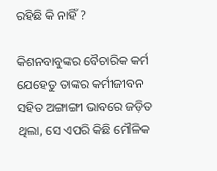ରହିଛି କି ନାହିଁ ?

କିଶନବାବୁଙ୍କର ବୈଚାରିକ କର୍ମ ଯେହେତୁ ତାଙ୍କର କର୍ମୀଜୀବନ ସହିତ ଅଙ୍ଗାଙ୍ଗୀ ଭାବରେ ଜଡ଼ିତ ଥିଲା, ସେ ଏପରି କିଛି ମୌଳିକ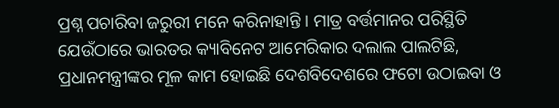ପ୍ରଶ୍ନ ପଚାରିବା ଜରୁରୀ ମନେ କରିନାହାନ୍ତି । ମାତ୍ର ବର୍ତ୍ତମାନର ପରିସ୍ଥିତି ଯେଉଁଠାରେ ଭାରତର କ୍ୟାବିନେଟ ଆମେରିକାର ଦଲାଲ ପାଲଟିଛି, ପ୍ରଧାନମନ୍ତ୍ରୀଙ୍କର ମୂଳ କାମ ହୋଇଛି ଦେଶବିଦେଶରେ ଫଟୋ ଉଠାଇବା ଓ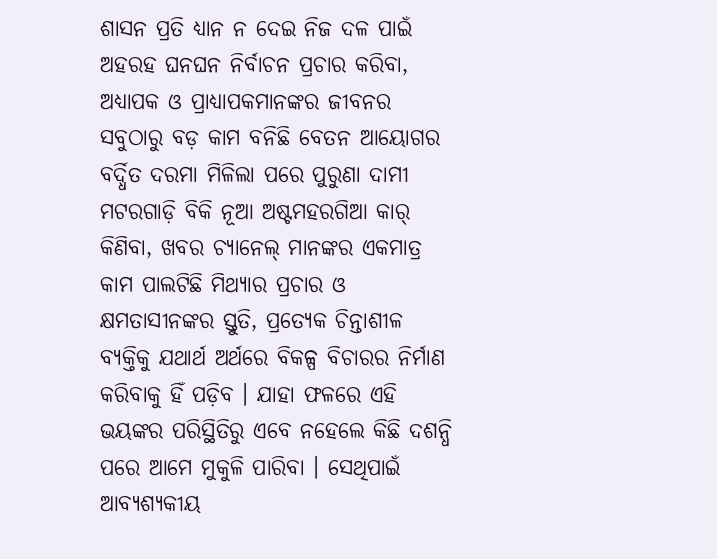ଶାସନ ପ୍ରତି ଧ୍ୟାନ ନ ଦେଇ ନିଜ ଦଳ ପାଇଁ ଅହରହ ଘନଘନ ନିର୍ବାଚନ ପ୍ରଚାର କରିବା, ଅଧ୍ୟାପକ ଓ ପ୍ରାଧ୍ୟାପକମାନଙ୍କର ଜୀବନର ସବୁଠାରୁ ବଡ଼ କାମ ବନିଛି ବେତନ ଆୟୋଗର ବର୍ଦ୍ଧିତ ଦରମା ମିଳିଲା ପରେ ପୁରୁଣା ଦାମୀ ମଟରଗାଡ଼ି ବିକି ନୂଆ ଅଷ୍ଟମହରଗିଆ କାର୍ କିଣିବା, ଖବର ଚ୍ୟାନେଲ୍ ମାନଙ୍କର ଏକମାତ୍ର କାମ ପାଲଟିଛି ମିଥ୍ୟାର ପ୍ରଚାର ଓ କ୍ଷମତାସୀନଙ୍କର ସ୍ତୁତି, ପ୍ରତ୍ୟେକ ଚିନ୍ତାଶୀଳ ବ୍ୟକ୍ତିକୁ ଯଥାର୍ଥ ଅର୍ଥରେ ବିକଳ୍ପ ବିଚାରର ନିର୍ମାଣ କରିବାକୁ ହିଁ ପଡ଼ିବ । ଯାହା ଫଳରେ ଏହି ଭୟଙ୍କର ପରିସ୍ଥିତିରୁ ଏବେ ନହେଲେ କିଛି ଦଶନ୍ଧି ପରେ ଆମେ ମୁକୁଳି ପାରିବା । ସେଥିପାଇଁ ଆବ୍ୟଶ୍ୟକୀୟ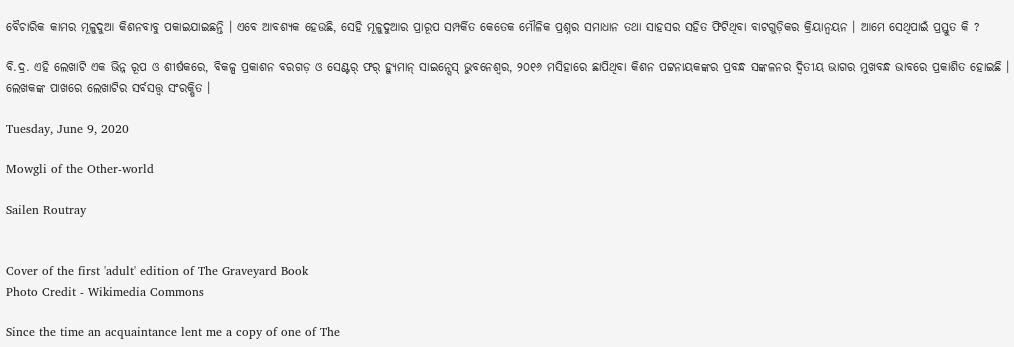ବୈଚାରିକ କାମର ମୂଳୁଦୁଆ କିଶନବାବୁ ପକାଇଯାଇଛନ୍ତି । ଏବେ ଆବଶ୍ୟକ ହେଉଛି, ସେହି ମୂଳୁଦୁଆର ପ୍ରାରୂପ ସମ୍ପର୍କିତ କେତେକ ମୌଳିକ ପ୍ରଶ୍ନର ସମାଧାନ ତଥା ସାହସର ସହିତ ଫିଟିଥିବା ବାଟଗୁଡ଼ିକର କ୍ରିୟାନ୍ୱୟନ । ଆମେ ସେଥିପାଇଁ ପ୍ରସ୍ତୁତ କି ?

ବି.ଦ୍ର. ଏହି ଲେଖାଟି ଏକ ଭିନ୍ନ ରୂପ ଓ ଶୀର୍ଷକରେ, ବିକଳ୍ପ ପ୍ରକାଶନ ବରଗଡ଼ ଓ ସେଣ୍ଟର୍ ଫର୍ ହ୍ୟୁମାନ୍ ସାଇନ୍ସେସ୍ ଭୁବନେଶ୍ୱର, ୨୦୧୬ ମସିହାରେ ଛାପିଥିବା କିଶନ ପଟ୍ଟନାୟକଙ୍କର ପ୍ରବନ୍ଧ ସଙ୍କଳନର ଦ୍ୱିତୀୟ ଭାଗର ମୁଖବନ୍ଧ ଭାବରେ ପ୍ରକାଶିତ ହୋଇଛି । ଲେଖକଙ୍କ ପାଖରେ ଲେଖାଟିର ସର୍ବସତ୍ତ୍ୱ ସଂରକ୍ଷିତ ।

Tuesday, June 9, 2020

Mowgli of the Other-world

Sailen Routray


Cover of the first 'adult' edition of The Graveyard Book
Photo Credit - Wikimedia Commons

Since the time an acquaintance lent me a copy of one of The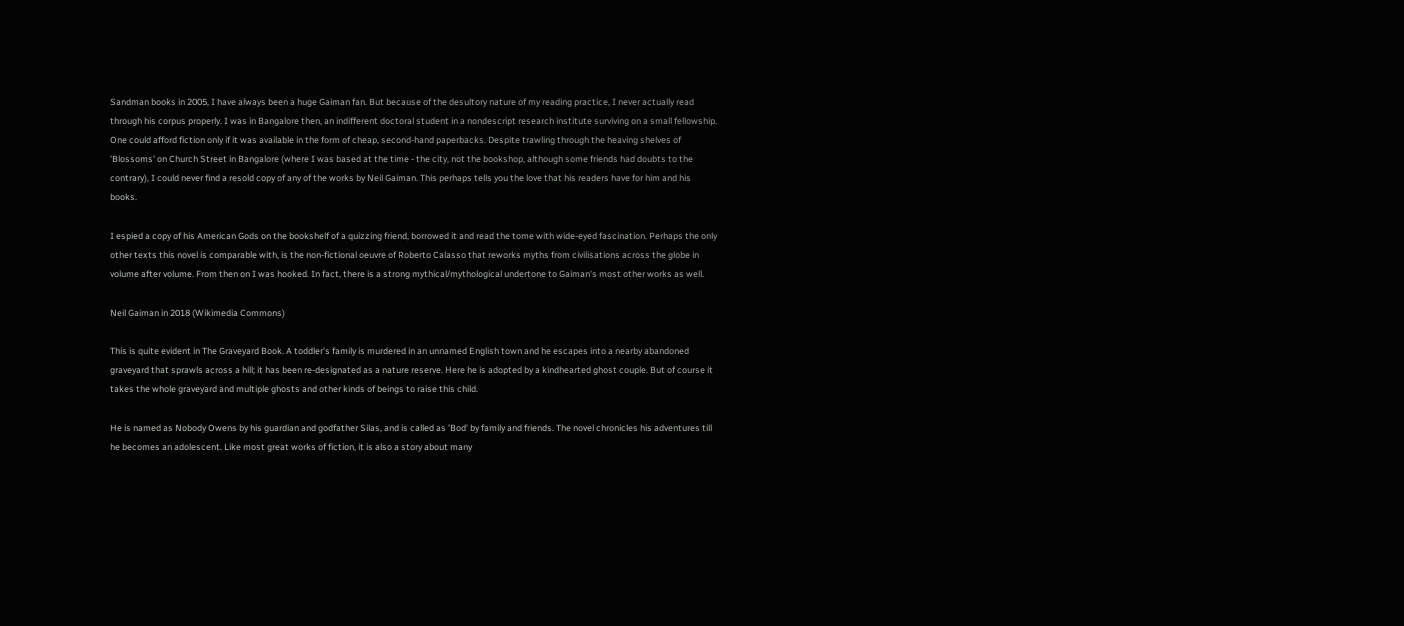Sandman books in 2005, I have always been a huge Gaiman fan. But because of the desultory nature of my reading practice, I never actually read through his corpus properly. I was in Bangalore then, an indifferent doctoral student in a nondescript research institute surviving on a small fellowship. One could afford fiction only if it was available in the form of cheap, second-hand paperbacks. Despite trawling through the heaving shelves of 'Blossoms' on Church Street in Bangalore (where I was based at the time - the city, not the bookshop, although some friends had doubts to the contrary), I could never find a resold copy of any of the works by Neil Gaiman. This perhaps tells you the love that his readers have for him and his books.

I espied a copy of his American Gods on the bookshelf of a quizzing friend, borrowed it and read the tome with wide-eyed fascination. Perhaps the only other texts this novel is comparable with, is the non-fictional oeuvre of Roberto Calasso that reworks myths from civilisations across the globe in volume after volume. From then on I was hooked. In fact, there is a strong mythical/mythological undertone to Gaiman's most other works as well.

Neil Gaiman in 2018 (Wikimedia Commons)

This is quite evident in The Graveyard Book. A toddler's family is murdered in an unnamed English town and he escapes into a nearby abandoned graveyard that sprawls across a hill; it has been re-designated as a nature reserve. Here he is adopted by a kindhearted ghost couple. But of course it takes the whole graveyard and multiple ghosts and other kinds of beings to raise this child.

He is named as Nobody Owens by his guardian and godfather Silas, and is called as 'Bod' by family and friends. The novel chronicles his adventures till he becomes an adolescent. Like most great works of fiction, it is also a story about many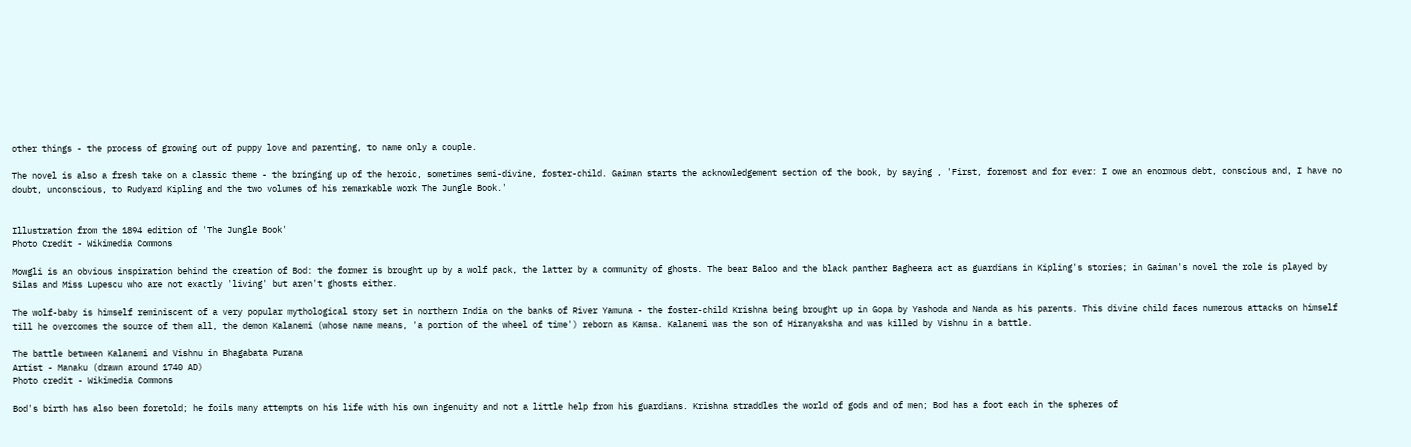other things - the process of growing out of puppy love and parenting, to name only a couple.

The novel is also a fresh take on a classic theme - the bringing up of the heroic, sometimes semi-divine, foster-child. Gaiman starts the acknowledgement section of the book, by saying , 'First, foremost and for ever: I owe an enormous debt, conscious and, I have no doubt, unconscious, to Rudyard Kipling and the two volumes of his remarkable work The Jungle Book.'


Illustration from the 1894 edition of 'The Jungle Book'
Photo Credit - Wikimedia Commons

Mowgli is an obvious inspiration behind the creation of Bod: the former is brought up by a wolf pack, the latter by a community of ghosts. The bear Baloo and the black panther Bagheera act as guardians in Kipling's stories; in Gaiman's novel the role is played by Silas and Miss Lupescu who are not exactly 'living' but aren't ghosts either.

The wolf-baby is himself reminiscent of a very popular mythological story set in northern India on the banks of River Yamuna - the foster-child Krishna being brought up in Gopa by Yashoda and Nanda as his parents. This divine child faces numerous attacks on himself till he overcomes the source of them all, the demon Kalanemi (whose name means, 'a portion of the wheel of time') reborn as Kamsa. Kalanemi was the son of Hiranyaksha and was killed by Vishnu in a battle.

The battle between Kalanemi and Vishnu in Bhagabata Purana
Artist - Manaku (drawn around 1740 AD)
Photo credit - Wikimedia Commons

Bod's birth has also been foretold; he foils many attempts on his life with his own ingenuity and not a little help from his guardians. Krishna straddles the world of gods and of men; Bod has a foot each in the spheres of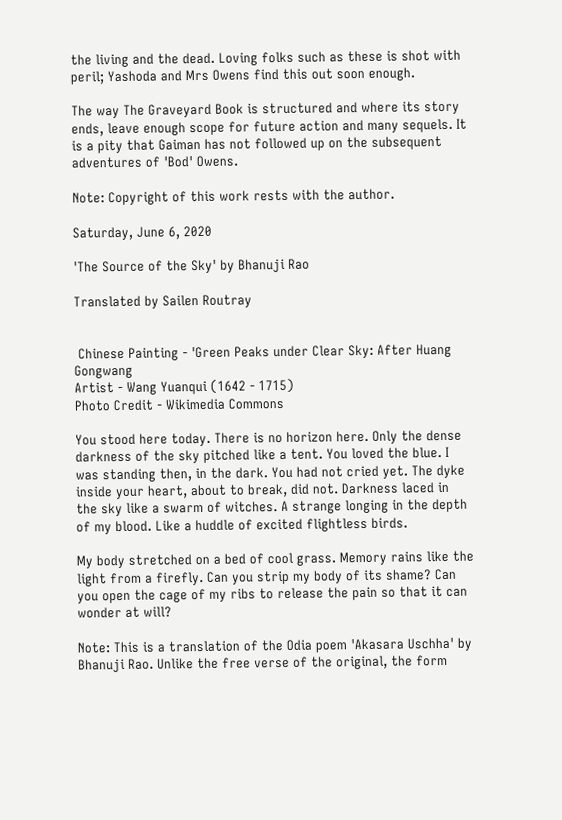the living and the dead. Loving folks such as these is shot with peril; Yashoda and Mrs Owens find this out soon enough.

The way The Graveyard Book is structured and where its story ends, leave enough scope for future action and many sequels. It is a pity that Gaiman has not followed up on the subsequent adventures of 'Bod' Owens.

Note: Copyright of this work rests with the author.

Saturday, June 6, 2020

'The Source of the Sky' by Bhanuji Rao

Translated by Sailen Routray


 Chinese Painting - 'Green Peaks under Clear Sky: After Huang Gongwang
Artist - Wang Yuanqui (1642 - 1715)
Photo Credit - Wikimedia Commons

You stood here today. There is no horizon here. Only the dense darkness of the sky pitched like a tent. You loved the blue. I was standing then, in the dark. You had not cried yet. The dyke inside your heart, about to break, did not. Darkness laced in the sky like a swarm of witches. A strange longing in the depth of my blood. Like a huddle of excited flightless birds.

My body stretched on a bed of cool grass. Memory rains like the light from a firefly. Can you strip my body of its shame? Can you open the cage of my ribs to release the pain so that it can wonder at will?

Note: This is a translation of the Odia poem 'Akasara Uschha' by Bhanuji Rao. Unlike the free verse of the original, the form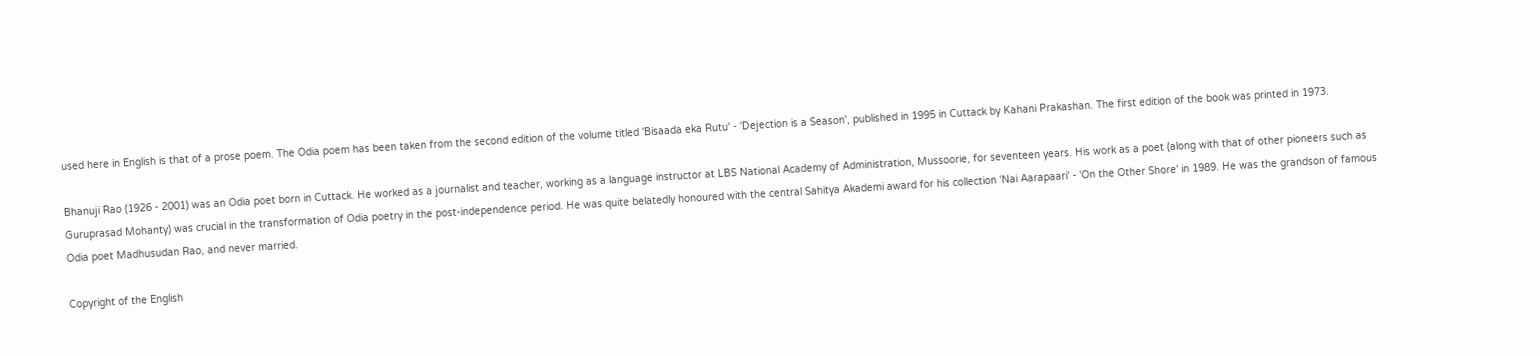used here in English is that of a prose poem. The Odia poem has been taken from the second edition of the volume titled 'Bisaada eka Rutu' - 'Dejection is a Season', published in 1995 in Cuttack by Kahani Prakashan. The first edition of the book was printed in 1973.

Bhanuji Rao (1926 - 2001) was an Odia poet born in Cuttack. He worked as a journalist and teacher, working as a language instructor at LBS National Academy of Administration, Mussoorie, for seventeen years. His work as a poet (along with that of other pioneers such as Guruprasad Mohanty) was crucial in the transformation of Odia poetry in the post-independence period. He was quite belatedly honoured with the central Sahitya Akademi award for his collection 'Nai Aarapaari' - 'On the Other Shore' in 1989. He was the grandson of famous Odia poet Madhusudan Rao, and never married.

Copyright of the English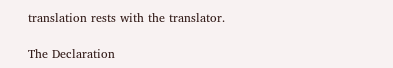translation rests with the translator.

The Declaration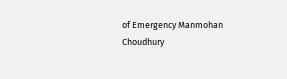of Emergency Manmohan Choudhury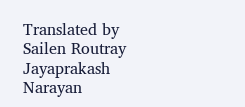Translated by Sailen Routray Jayaprakash Narayan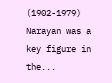(1902-1979) Narayan was a key figure in the...